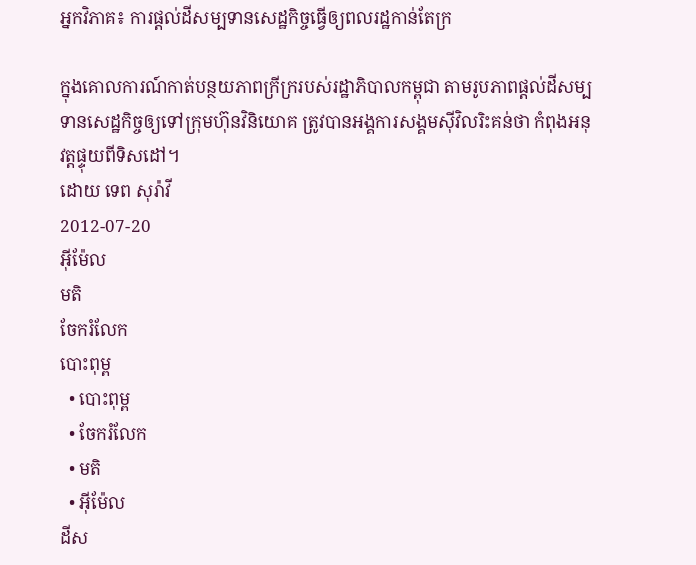អ្នកវិភាគ៖ ការផ្ដល់ដីសម្បទានសេដ្ឋកិច្ចធ្វើឲ្យពលរដ្ឋកាន់តែក្រ

ក្នុងគោលការណ៍កាត់បន្ថយភាពក្រីក្ររបស់រដ្ឋាភិបាលកម្ពុជា តាមរូបភាពផ្តល់ដីសម្បទានសេដ្ឋកិច្ចឲ្យទៅក្រុមហ៊ុនវិនិយោគ ត្រូវបានអង្គការសង្គមស៊ីវិលរិះគន់ថា កំពុងអនុវត្តផ្ទុយពីទិសដៅ។
ដោយ ទេព សុរ៉ាវី
2012-07-20
អ៊ីម៉ែល
មតិ
ចែករំលែក
បោះពុម្ព
  • បោះពុម្ព
  • ចែករំលែក
  • មតិ
  • អ៊ីម៉ែល
ដីស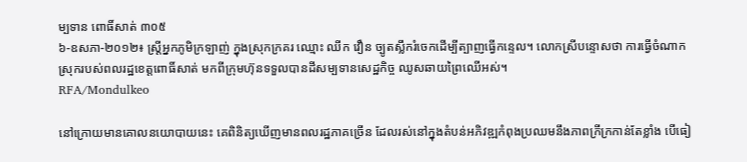ម្បទាន ពោធិ៍សាត់ ៣០៥
៦-ឧសភា-២០១២៖ ស្ត្រីអ្នកភូមិក្រឡាញ់ ក្នុងស្រុកក្រគរ ឈ្មោះ ឈីក វឿន ច្បូតស្លឹករំចេកដើម្បីត្បាញធ្វើកន្ទេល។ លោកស្រីបន្ទោសថា ការធ្វើចំណាកស្រុករបស់ពលរដ្ឋខេត្តពោធិ៍សាត់ មកពីក្រុមហ៊ុនទទួលបានដីសម្បទានសេដ្ឋកិច្ច ឈូសឆាយព្រៃឈើអស់។
RFA/Mondulkeo

នៅក្រោយមានគោលនយោបាយនេះ គេពិនិត្យឃើញមានពលរដ្ឋភាគច្រើន ដែលរស់នៅក្នុងតំបន់អភិវឌ្ឍកំពុងប្រឈមនឹងភាពក្រីក្រកាន់តែខ្លាំង បើធៀ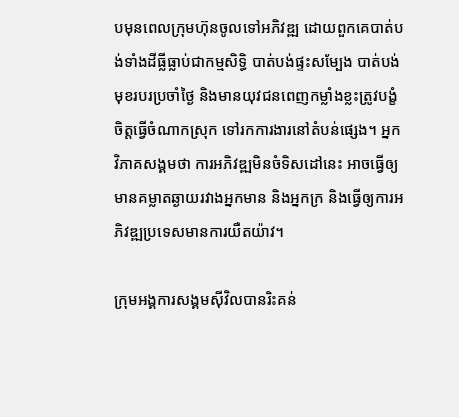បមុនពេលក្រុមហ៊ុនចូលទៅអភិវឌ្ឍ ដោយពួកគេបាត់បង់ទាំងដីធ្លីធ្លាប់ជាកម្មសិទ្ធិ បាត់បង់ផ្ទះសម្បែង បាត់បង់មុខរបរប្រចាំថ្ងៃ និងមានយុវជនពេញកម្លាំងខ្លះត្រូវបង្ខំចិត្តធ្វើចំណាកស្រុក ទៅរកការងារនៅតំបន់ផ្សេង។ អ្នកវិភាគសង្គមថា ការអភិវឌ្ឍមិនចំទិសដៅនេះ អាចធ្វើឲ្យមានគម្លាតឆ្ងាយរវាងអ្នកមាន និងអ្នកក្រ និងធ្វើឲ្យការអភិវឌ្ឍប្រទេសមានការយឺតយ៉ាវ។

ក្រុមអង្គការសង្គមស៊ីវិលបានរិះគន់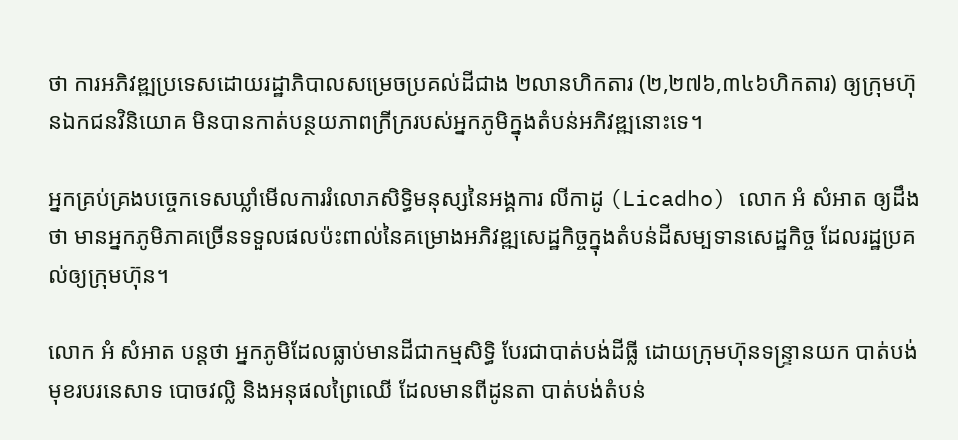ថា ការអភិវឌ្ឍប្រទេសដោយរដ្ឋាភិបាលសម្រេចប្រគល់ដីជាង ២លានហិកតារ (២,២៧៦,៣៤៦ហិកតារ) ឲ្យក្រុមហ៊ុនឯកជនវិនិយោគ មិនបានកាត់បន្ថយភាពក្រីក្ររបស់អ្នកភូមិក្នុងតំបន់អភិវឌ្ឍនោះទេ។

អ្នកគ្រប់គ្រងបច្ចេកទេសឃ្លាំមើលការរំលោភសិទ្ធិមនុស្សនៃអង្គការ លីកាដូ (Licadho) លោក អំ សំអាត ឲ្យដឹងថា មានអ្នកភូមិភាគច្រើនទទួលផលប៉ះពាល់នៃគម្រោងអភិវឌ្ឍសេដ្ឋកិច្ចក្នុងតំបន់ដីសម្បទានសេដ្ឋកិច្ច ដែលរដ្ឋប្រគល់ឲ្យក្រុមហ៊ុន។

លោក អំ សំអាត បន្តថា អ្នកភូមិដែលធ្លាប់មានដីជាកម្មសិទ្ធិ បែរជាបាត់បង់ដីធ្លី ដោយក្រុមហ៊ុនទន្ទ្រានយក បាត់បង់មុខរបរនេសាទ បោចវល្លិ និងអនុផលព្រៃឈើ ដែលមានពីដូនតា បាត់បង់តំបន់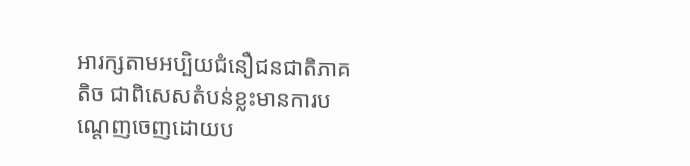អារក្សតាមអប្បិយជំនឿជនជាតិភាគតិច ជាពិសេសតំបន់ខ្លះមានការបណ្ដេញចេញដោយប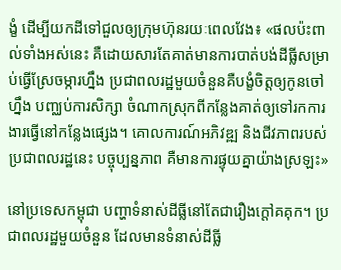ង្ខំ ដើម្បីយកដីទៅជួលឲ្យក្រុមហ៊ុនរយៈពេលវែង៖ «ផលប៉ះពាល់ទាំងអស់នេះ គឺដោយសារតែគាត់មានការបាត់បង់ដីធ្លីសម្រាប់ធ្វើស្រែចម្ការហ្នឹង ប្រជាពលរដ្ឋមួយចំនួនគឺបង្ខំចិត្តឲ្យកូនចៅហ្នឹង បញ្ឈប់ការសិក្សា ចំណាកស្រុកពីកន្លែងគាត់ឲ្យទៅរកការងារធ្វើនៅកន្លែងផ្សេង។ គោលការណ៍អភិវឌ្ឍ និងជីវភាពរបស់ប្រជាពលរដ្ឋនេះ បច្ចុប្បន្នភាព គឺមានការផ្ទុយគ្នាយ៉ាងស្រឡះ»

នៅប្រទេសកម្ពុជា បញ្ហាទំនាស់ដីធ្លីនៅតែជារឿងក្តៅគគុក។ ប្រជាពលរដ្ឋមួយចំនួន ដែលមានទំនាស់ដីធ្លី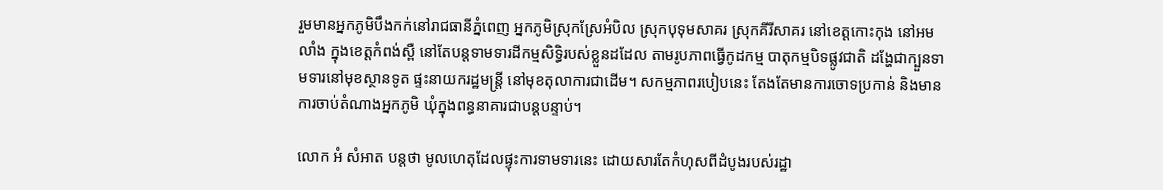រួមមានអ្នកភូមិបឹងកក់នៅរាជធានីភ្នំពេញ អ្នកភូមិស្រុកស្រែអំបិល ស្រុកបុទុមសាគរ ស្រុកគីរីសាគរ នៅខេត្តកោះកុង នៅអមលាំង ក្នុងខេត្តកំពង់ស្ពឺ នៅតែបន្តទាមទារដីកម្មសិទ្ធិរបស់ខ្លួនដដែល តាមរូបភាពធ្វើកូដកម្ម បាតុកម្មបិទផ្លូវជាតិ ដង្ហែជាក្បួនទាមទារនៅមុខស្ថានទូត ផ្ទះនាយករដ្ឋមន្ត្រី នៅមុខតុលាការជាដើម។ សកម្មភាពរបៀបនេះ តែងតែមានការចោទប្រកាន់ និងមានការចាប់តំណាងអ្នកភូមិ ឃុំក្នុងពន្ធនាគារជាបន្តបន្ទាប់។

លោក អំ សំអាត បន្តថា មូលហេតុដែលផ្ទុះការទាមទារនេះ ដោយសារតែកំហុសពីដំបូងរបស់រដ្ឋា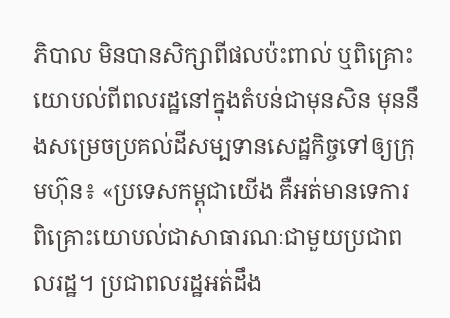ភិបាល មិនបានសិក្សាពីផលប៉ះពាល់ ឬពិគ្រោះយោបល់ពីពលរដ្ឋនៅក្នុងតំបន់ជាមុនសិន មុននឹងសម្រេចប្រគល់ដីសម្បទានសេដ្ឋកិច្ចទៅឲ្យក្រុមហ៊ុន៖ «ប្រទេសកម្ពុជាយើង គឺអត់មានទេការពិគ្រោះយោបល់ជាសាធារណៈជាមួយប្រជាពលរដ្ឋ។ ប្រជាពលរដ្ឋអត់ដឹង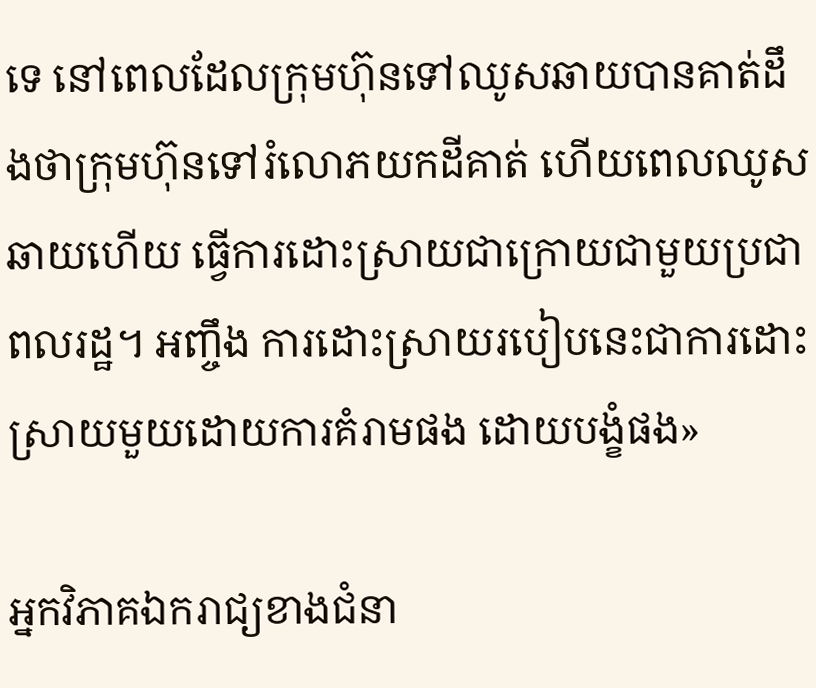ទេ នៅពេលដែលក្រុមហ៊ុនទៅឈូសឆាយបានគាត់ដឹងថាក្រុមហ៊ុនទៅរំលោភយកដីគាត់ ហើយពេលឈូសឆាយហើយ ធ្វើការដោះស្រាយជាក្រោយជាមួយប្រជាពលរដ្ឋ។ អញ្ចឹង ការដោះស្រាយរបៀបនេះជាការដោះស្រាយមួយដោយការគំរាមផង ដោយបង្ខំផង»

អ្នកវិភាគឯករាជ្យខាងជំនា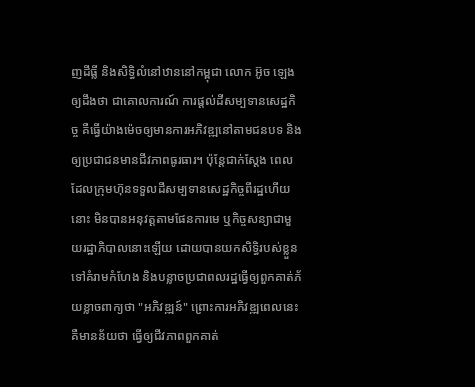ញដីធ្លី និងសិទ្ធិលំនៅឋាននៅកម្ពុជា លោក អ៊ូច ឡេង ឲ្យដឹងថា ជាគោលការណ៍ ការផ្តល់ដីសម្បទានសេដ្ឋកិច្ច គឺធ្វើយ៉ាងម៉េចឲ្យមានការអភិវឌ្ឍនៅតាមជនបទ និងឲ្យប្រជាជនមានជីវភាពធូរធារ។ ប៉ុន្តែជាក់ស្តែង ពេលដែលក្រុមហ៊ុនទទួលដីសម្បទានសេដ្ឋកិច្ចពីរដ្ឋហើយនោះ មិនបានអនុវត្តតាមផែនការមេ ឬកិច្ចសន្យាជាមួយរដ្ឋាភិបាលនោះឡើយ ដោយបានយកសិទ្ធិរបស់ខ្លួន ទៅគំរាមកំហែង និងបន្លាចប្រជាពលរដ្ឋធ្វើឲ្យពួកគាត់ភ័យខ្លាចពាក្យថា "អភិវឌ្ឍន៍" ព្រោះការអភិវឌ្ឍពេលនេះ គឺមានន័យថា ធ្វើឲ្យជីវភាពពួកគាត់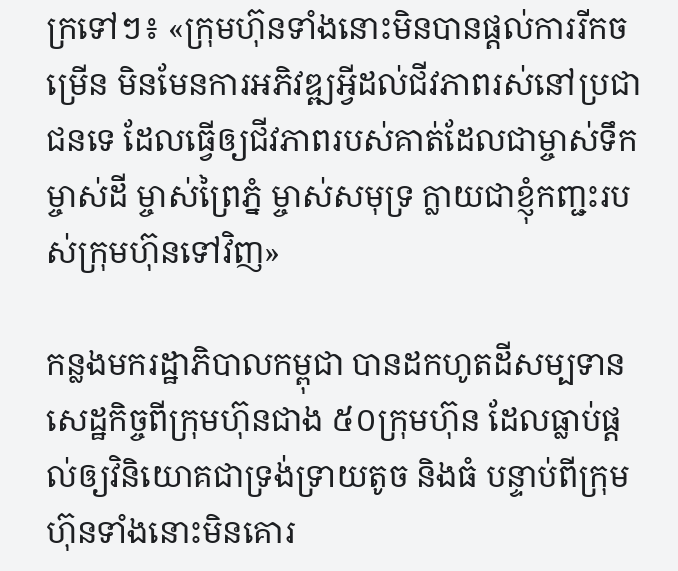ក្រទៅៗ៖ «ក្រុមហ៊ុនទាំងនោះមិនបានផ្តល់ការរីកចម្រើន មិនមែនការអភិវឌ្ឍអ្វីដល់ជីវភាពរស់នៅប្រជាជនទេ ដែលធ្វើឲ្យជីវភាពរបស់គាត់ដែលជាម្ចាស់ទឹក ម្ចាស់ដី ម្ចាស់ព្រៃភ្នំ ម្ចាស់សមុទ្រ ក្លាយជាខ្ញុំកញ្ជះរបស់ក្រុមហ៊ុនទៅវិញ»

កន្លងមករដ្ឋាភិបាលកម្ពុជា បានដកហូតដីសម្បទានសេដ្ឋកិច្ចពីក្រុមហ៊ុនជាង ៥០ក្រុមហ៊ុន ដែលធ្លាប់ផ្តល់ឲ្យវិនិយោគជាទ្រង់ទ្រាយតូច និងធំ បន្ទាប់ពីក្រុមហ៊ុនទាំងនោះមិនគោរ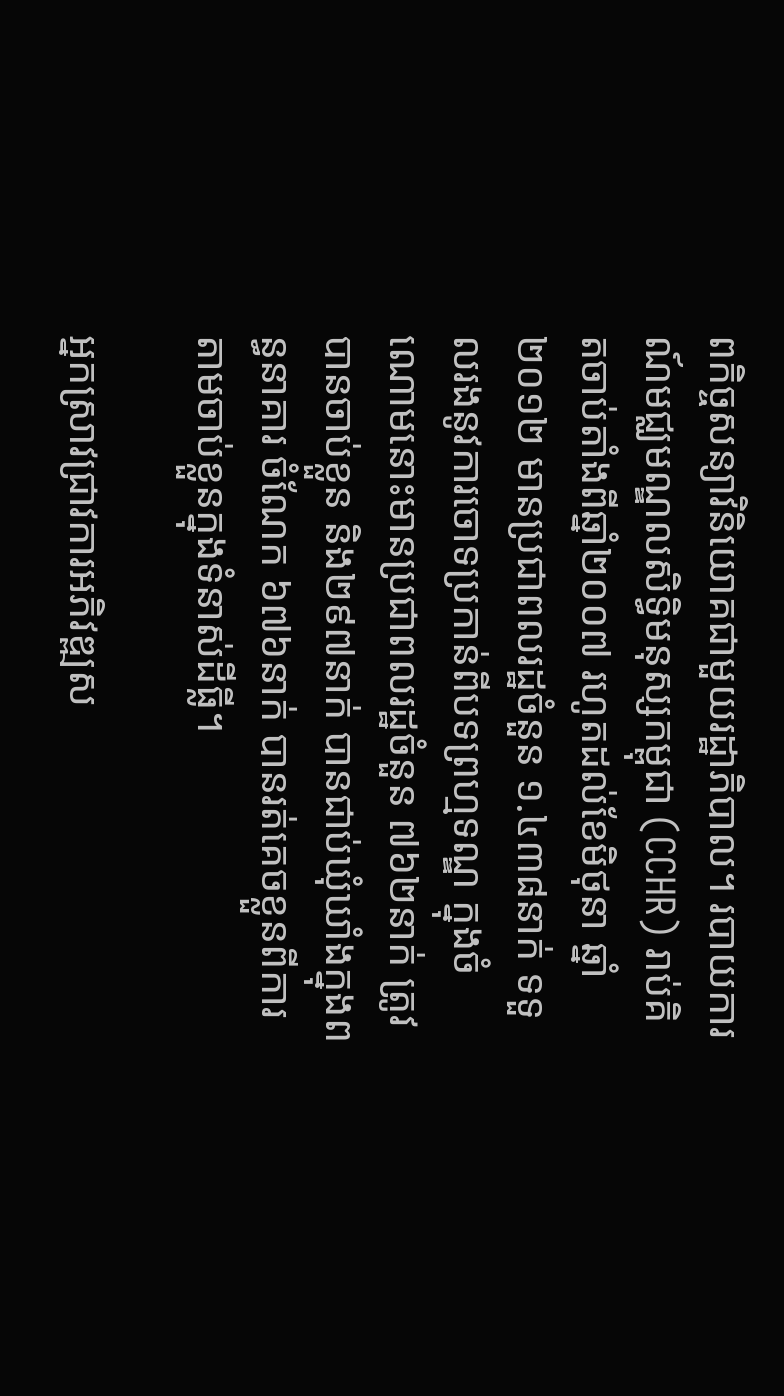ពកិច្ចសន្យាវិនិយោគជាមួយរដ្ឋាភិបាល។ របាយការណ៍មជ្ឈមណ្ឌលសិទ្ធិមនុស្សកម្ពុជា (CCHR) រាប់គិតចាប់តាំងពីឆ្នាំ២០០៧ រហូតដល់ខែមិថុនា ឆ្នាំ២០១២ មានប្រជាពលរដ្ឋចំនួន ១.៤៣៨នាក់ ទទួលរងនូវការចោទប្រកាន់ពីបទព្រហ្មទណ្ឌ ក្នុងចំណោមនោះមានប្រជាពលរដ្ឋចំនួន ៧៦២នាក់ ត្រូវបានចាប់ខ្លួន និង២៩៧នាក់ បានជាប់ឃុំឃាំងក្នុងពន្ធនាគារ ចំណែក ៦៧៦នាក់ បានរត់គេចខ្លួនពីការតាមចាប់ខ្លួនក្នុងទំនាស់ដីធ្លី។

អ្នកស្រាវជ្រាវការអភិវឌ្ឍស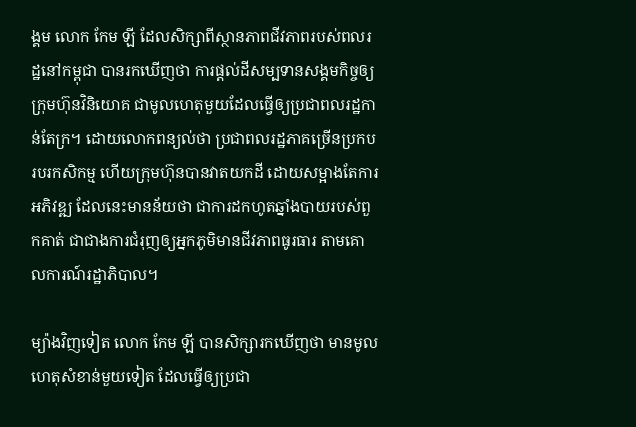ង្គម លោក កែម ឡី ដែលសិក្សាពីស្ថានភាពជីវភាពរបស់ពលរដ្ឋនៅកម្ពុជា បានរកឃើញថា ការផ្តល់ដីសម្បទានសង្គមកិច្ចឲ្យក្រុមហ៊ុនវិនិយោគ ជាមូលហេតុមួយដែលធ្វើឲ្យប្រជាពលរដ្ឋកាន់តែក្រ។ ដោយលោកពន្យល់ថា ប្រជាពលរដ្ឋភាគច្រើនប្រកបរបរកសិកម្ម ហើយក្រុមហ៊ុនបានវាតយកដី ដោយសម្អាងតែការអភិវឌ្ឍ ដែលនេះមានន័យថា ជាការដកហូតឆ្នាំងបាយរបស់ពួកគាត់ ជាជាងការជំរុញឲ្យអ្នកភូមិមានជីវភាពធូរធារ តាមគោលការណ៍រដ្ឋាភិបាល។

ម្យ៉ាងវិញទៀត លោក កែម ឡី បានសិក្សារកឃើញថា មានមូលហេតុសំខាន់មួយទៀត ដែលធ្វើឲ្យប្រជា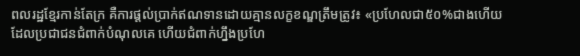ពលរដ្ឋខ្មែរកាន់តែក្រ គឺការផ្តល់ប្រាក់ឥណទានដោយគ្មានលក្ខខណ្ឌត្រឹមត្រូវ៖ «ប្រហែលជា៥០%ជាងហើយ ដែលប្រជាជនជំពាក់បំណុលគេ ហើយជំពាក់ហ្នឹងប្រហែ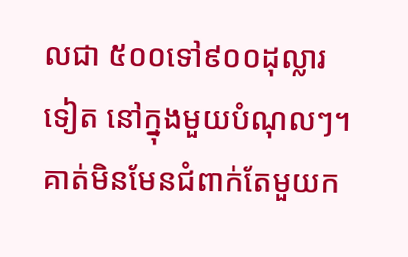លជា ៥០០ទៅ៩០០ដុល្លារទៀត នៅក្នុងមួយបំណុលៗ។ គាត់មិនមែនជំពាក់តែមួយក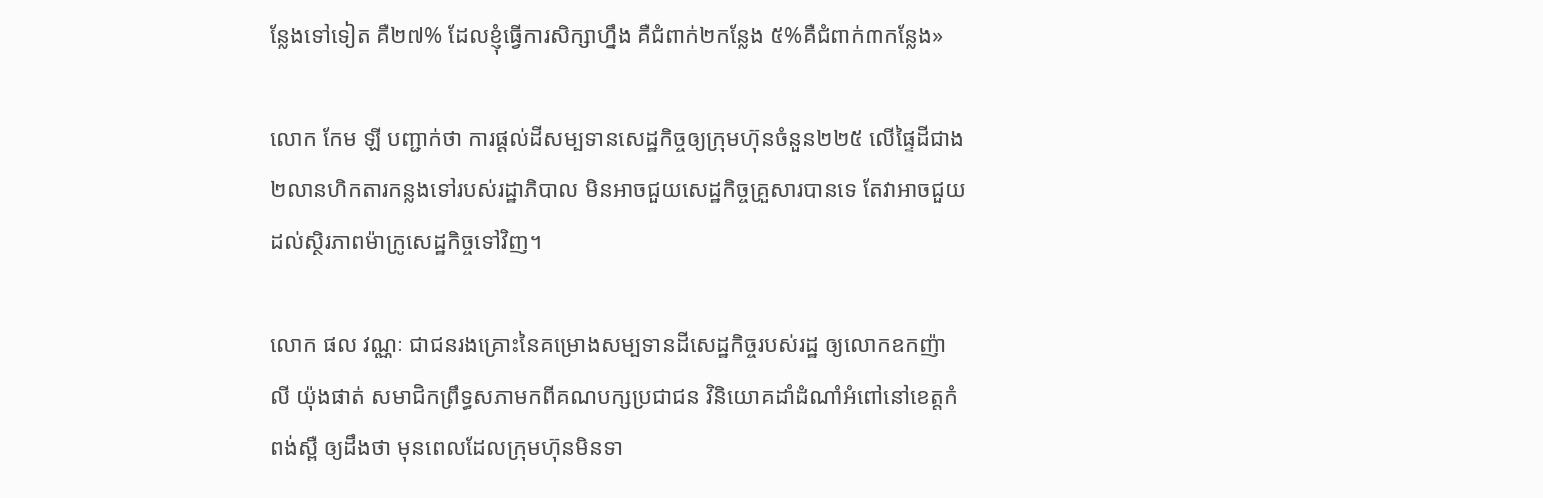ន្លែងទៅទៀត គឺ២៧% ដែលខ្ញុំធ្វើការសិក្សាហ្នឹង គឺជំពាក់២កន្លែង ៥%គឺជំពាក់៣កន្លែង»

លោក កែម ឡី បញ្ជាក់ថា ការផ្តល់ដីសម្បទានសេដ្ឋកិច្ចឲ្យក្រុមហ៊ុនចំនួន២២៥ លើផ្ទៃដីជាង២លានហិកតារកន្លងទៅរបស់រដ្ឋាភិបាល មិនអាចជួយសេដ្ឋកិច្ចគ្រួសារបានទេ តែវាអាចជួយដល់ស្ថិរភាពម៉ាក្រូសេដ្ឋកិច្ចទៅវិញ។

លោក ផល វណ្ណៈ ជាជនរងគ្រោះនៃគម្រោងសម្បទានដីសេដ្ឋកិច្ចរបស់រដ្ឋ ឲ្យលោកឧកញ៉ា លី យ៉ុងផាត់ សមាជិកព្រឹទ្ធសភាមកពីគណបក្សប្រជាជន វិនិយោគដាំដំណាំអំពៅនៅខេត្តកំពង់ស្ពឺ ឲ្យដឹងថា មុនពេលដែលក្រុមហ៊ុនមិនទា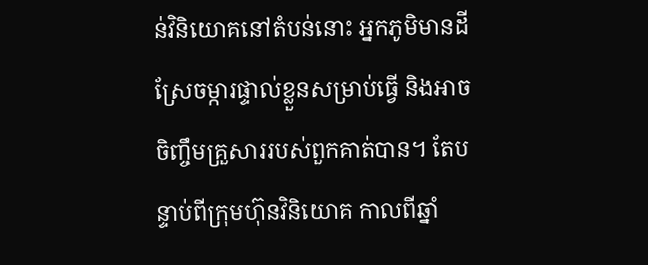ន់វិនិយោគនៅតំបន់នោះ អ្នកភូមិមានដីស្រែចម្ការផ្ទាល់ខ្លួនសម្រាប់ធ្វើ និងអាចចិញ្ចឹមគ្រួសាររបស់ពួកគាត់បាន។ តែបន្ទាប់ពីក្រុមហ៊ុនវិនិយោគ កាលពីឆ្នាំ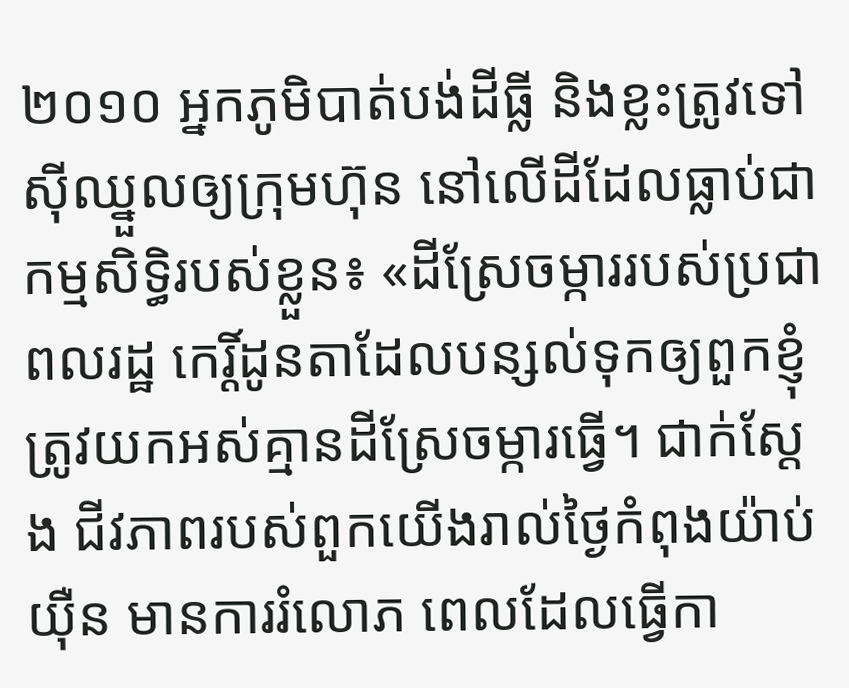២០១០ អ្នកភូមិបាត់បង់ដីធ្លី និងខ្លះត្រូវទៅស៊ីឈ្នួលឲ្យក្រុមហ៊ុន នៅលើដីដែលធ្លាប់ជាកម្មសិទ្ធិរបស់ខ្លួន៖ «ដីស្រែចម្ការរបស់ប្រជាពលរដ្ឋ កេរ្តិ៍ដូនតាដែលបន្សល់ទុកឲ្យពួកខ្ញុំ ត្រូវយកអស់គ្មានដីស្រែចម្ការធ្វើ។ ជាក់ស្តែង ជីវភាពរបស់ពួកយើងរាល់ថ្ងៃកំពុងយ៉ាប់យ៉ឺន មានការរំលោភ ពេលដែលធ្វើកា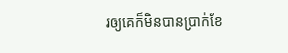រឲ្យគេក៏មិនបានប្រាក់ខែ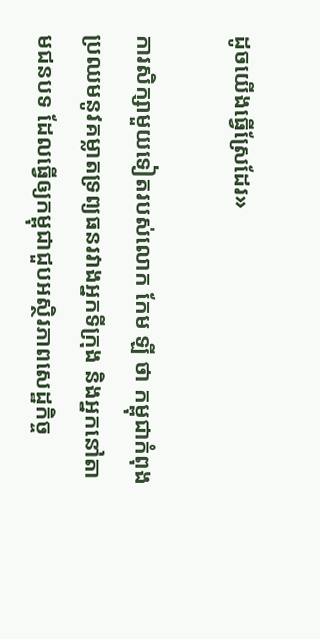ដូចយើងធ្វើស្រែដែរ»

ការសិក្សាមួយទៀតរបស់លោក កែម ឡី ថា កម្ពុជាកំពុងប្រឈមនូវគម្លាតទ្រព្យធនរវាងអ្នកទីក្រុង និងអ្នកនៅតាមជនបទ ដែលធ្វើឲ្យកម្ពុជាជួបអស្ថិរភាពសេដ្ឋកិច្ច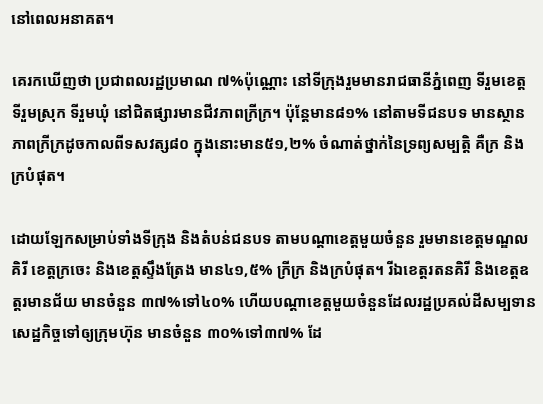នៅពេលអនាគត។

គេរកឃើញថា ប្រជាពលរដ្ឋប្រមាណ ៧%ប៉ុណ្ណោះ នៅទីក្រុងរួមមានរាជធានីភ្នំពេញ ទីរួមខេត្ត ទីរួមស្រុក ទីរួមឃុំ នៅជិតផ្សារមានជីវភាពក្រីក្រ។ ប៉ុន្តែមាន៨១% នៅតាមទីជនបទ មានស្ថានភាពក្រីក្រដូចកាលពីទសវត្ស៨០ ក្នុងនោះមាន៥១,២% ចំណាត់ថ្នាក់នៃទ្រព្យសម្បត្តិ គឺក្រ និងក្របំផុត។

ដោយឡែកសម្រាប់ទាំងទីក្រុង និងតំបន់ជនបទ តាមបណ្ដាខេត្តមួយចំនួន រួមមានខេត្តមណ្ឌលគិរី ខេត្តក្រចេះ និងខេត្តស្ទឹងត្រែង មាន៤១,៥% ក្រីក្រ និងក្របំផុត។ រីឯខេត្តរតនគិរី និងខេត្តឧត្តរមានជ័យ មានចំនួន ៣៧%ទៅ៤០% ហើយបណ្ដាខេត្តមួយចំនួនដែលរដ្ឋប្រគល់ដីសម្បទានសេដ្ឋកិច្ចទៅឲ្យក្រុមហ៊ុន មានចំនួន ៣០%ទៅ៣៧% ដែ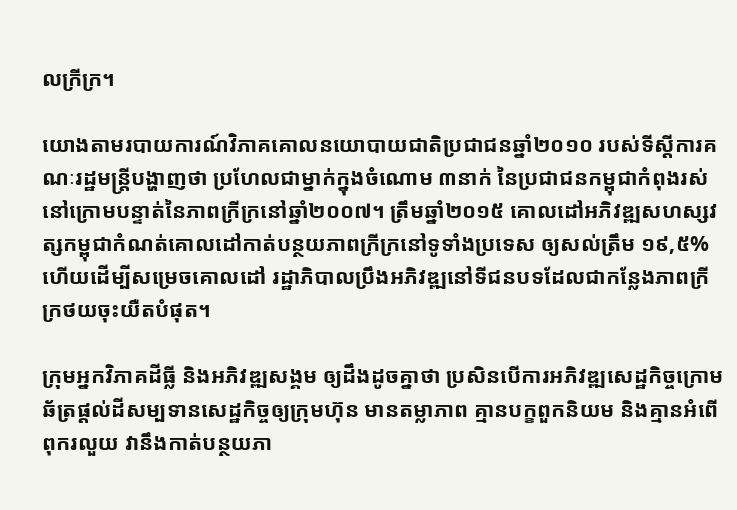លក្រីក្រ។

យោងតាមរបាយការណ៍វិភាគគោលនយោបាយជាតិប្រជាជនឆ្នាំ២០១០ របស់ទីស្ដីការគណៈរដ្ឋមន្ត្រីបង្ហាញថា ប្រហែលជាម្នាក់ក្នុងចំណោម ៣នាក់ នៃប្រជាជនកម្ពុជាកំពុងរស់នៅក្រោមបន្ទាត់នៃភាពក្រីក្រនៅឆ្នាំ២០០៧។ ត្រឹមឆ្នាំ២០១៥ គោលដៅអភិវឌ្ឍសហស្សវត្សកម្ពុជាកំណត់គោលដៅកាត់បន្ថយភាពក្រីក្រនៅទូទាំងប្រទេស ឲ្យសល់ត្រឹម ១៩,៥% ហើយដើម្បីសម្រេចគោលដៅ រដ្ឋាភិបាលប្រឹងអភិវឌ្ឍនៅទីជនបទដែលជាកន្លែងភាពក្រីក្រថយចុះយឺតបំផុត។

ក្រុមអ្នកវិភាគដីធ្លី និងអភិវឌ្ឍសង្គម ឲ្យដឹងដូចគ្នាថា ប្រសិនបើការអភិវឌ្ឍសេដ្ឋកិច្ចក្រោមឆ័ត្រផ្តល់ដីសម្បទានសេដ្ឋកិច្ចឲ្យក្រុមហ៊ុន មានតម្លាភាព គ្មានបក្ខពួកនិយម និងគ្មានអំពើពុករលួយ វានឹងកាត់បន្ថយភា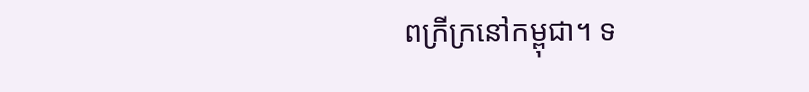ពក្រីក្រនៅកម្ពុជា។ ទ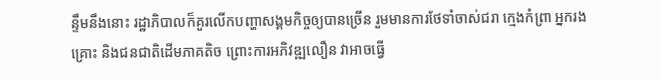ន្ទឹមនឹងនោះ រដ្ឋាភិបាលក៏គួរលើកបញ្ហាសង្គមកិច្ចឲ្យបានច្រើន រួមមានការថែទាំចាស់ជរា ក្មេងកំព្រា អ្នករងគ្រោះ និងជនជាតិដើមភាគតិច ព្រោះការអភិវឌ្ឍលឿន វាអាចធ្វើ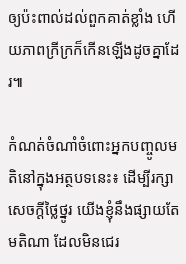ឲ្យប៉ះពាល់ដល់ពួកគាត់ខ្លាំង ហើយភាពក្រីក្រក៏កើនឡើងដូចគ្នាដែរ៕

កំណត់ចំណាំចំពោះអ្នកបញ្ចូលមតិនៅក្នុងអត្ថបទនេះ៖ ដើម្បីរក្សាសេចក្ដីថ្លៃថ្នូរ យើងខ្ញុំនឹងផ្សាយតែមតិណា ដែលមិនជេរ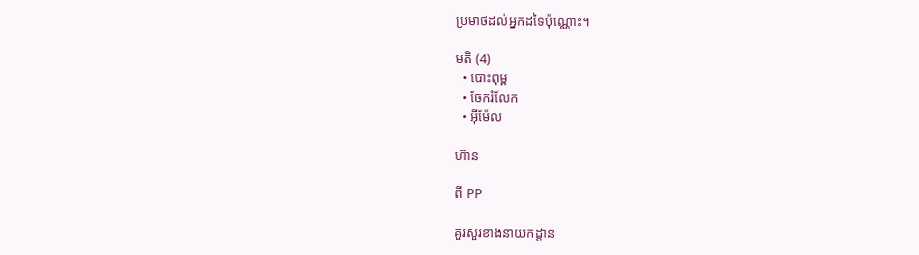ប្រមាថដល់អ្នកដទៃប៉ុណ្ណោះ។

មតិ (4)
  • បោះពុម្ព
  • ចែករំលែក
  • អ៊ីម៉ែល

ហ៊ាន

ពី PP

គួរសួរខាងនាយកដ្ដាន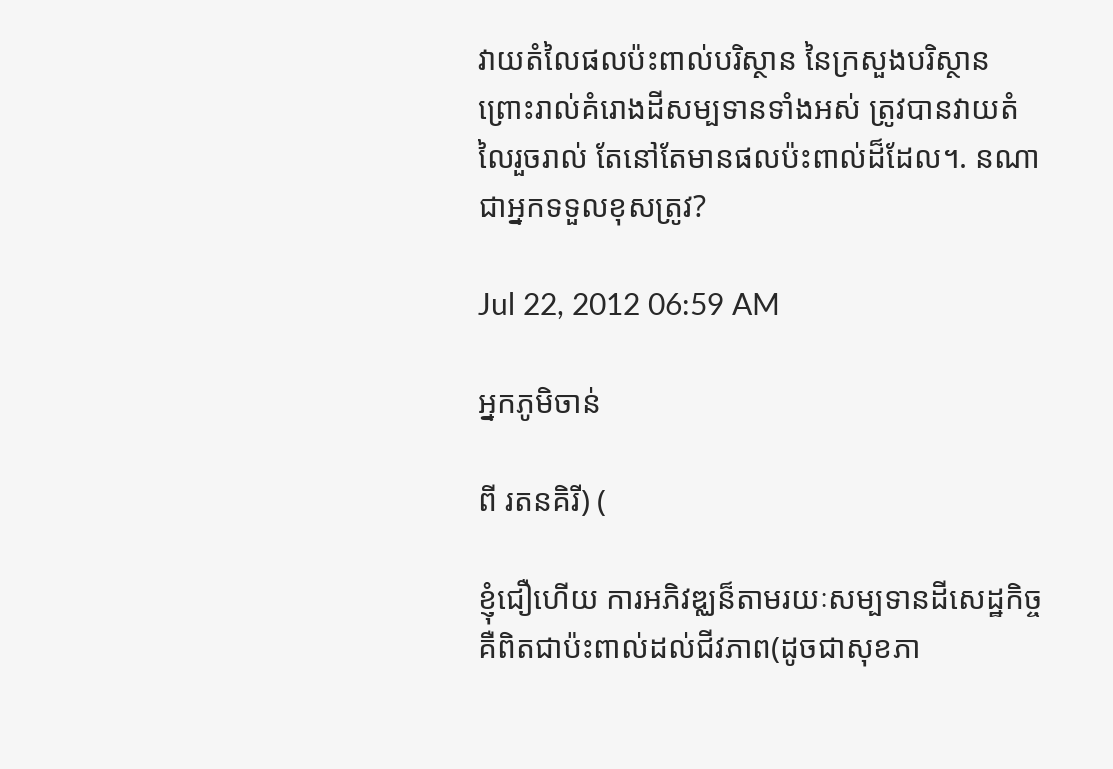វាយតំលៃផលប៉ះពាល់បរិស្ថាន នៃក្រសួងបរិស្ថាន ព្រោះរាល់គំរោងដីសម្បទានទាំងអស់ ត្រូវបានវាយតំលៃរួចរាល់ តែនៅតែមានផលប៉ះពាល់ដ៏ដែល។. នណាជាអ្នកទទួលខុសត្រូវ?

Jul 22, 2012 06:59 AM

អ្នកភូមិចាន់

ពី រតនគិរី) (

ខ្ញុំជឿហើយ ការអភិវឌ្ឈន៏តាមរយៈសម្បទានដីសេដ្ឋកិច្ច គឺពិតជាប៉ះពាល់ដល់ជីវភាព(ដូចជាសុខភា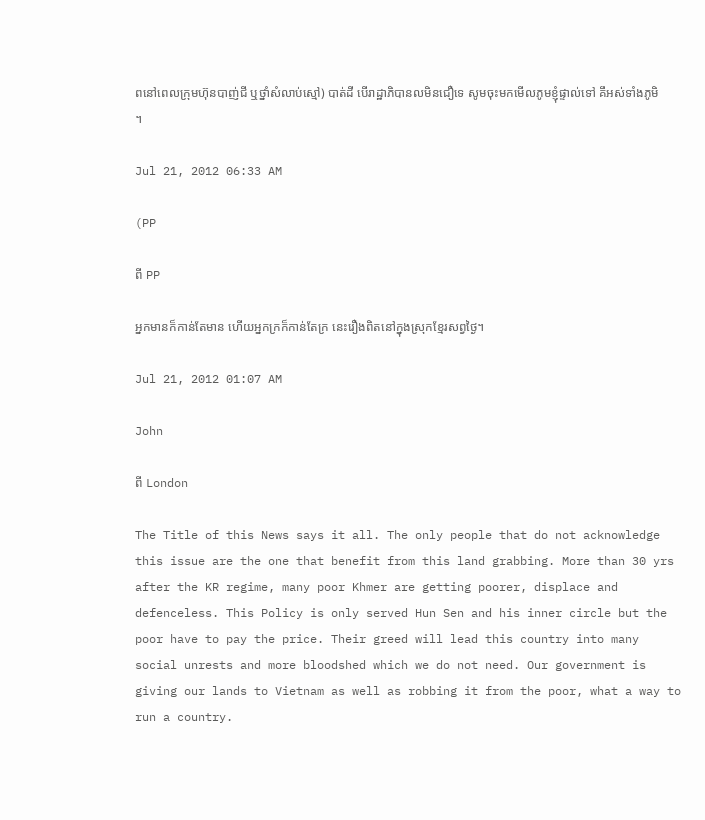ពនៅពេលក្រុមហ៊ុនបាញ់ជី ឬថ្នាំសំលាប់ស្មៅ) បាត់ដី បើរាដ្ឋាភិបានលមិនជឿទេ សូមចុះមកមើលភូមខ្ញុំផ្ទាល់ទៅ គឹអស់ទាំងភូមិ ។

Jul 21, 2012 06:33 AM

(PP

ពី PP

អ្នកមានក៏កាន់តែមាន ហើយអ្នកក្រក៏កាន់តែក្រ នេះរឿងពិតនៅក្នុងស្រុកខែ្មរសព្វថៃ្ង។

Jul 21, 2012 01:07 AM

John

ពី London

The Title of this News says it all. The only people that do not acknowledge this issue are the one that benefit from this land grabbing. More than 30 yrs after the KR regime, many poor Khmer are getting poorer, displace and defenceless. This Policy is only served Hun Sen and his inner circle but the poor have to pay the price. Their greed will lead this country into many social unrests and more bloodshed which we do not need. Our government is giving our lands to Vietnam as well as robbing it from the poor, what a way to run a country.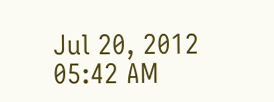Jul 20, 2012 05:42 AM